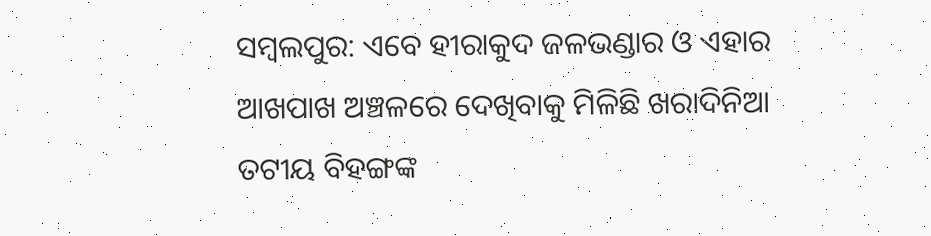ସମ୍ବଲପୁର: ଏବେ ହୀରାକୁଦ ଜଳଭଣ୍ଡାର ଓ ଏହାର ଆଖପାଖ ଅଞ୍ଚଳରେ ଦେଖିବାକୁ ମିଳିଛି ଖରାଦିନିଆ ତଟୀୟ ବିହଙ୍ଗଙ୍କ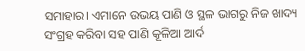ସମାହାର। ଏମାନେ ଉଭୟ ପାଣି ଓ ସ୍ଥଳ ଭାଗରୁ ନିଜ ଖାଦ୍ୟ ସଂଗ୍ରହ କରିବା ସହ ପାଣି କୂଳିଆ ଆର୍ଦ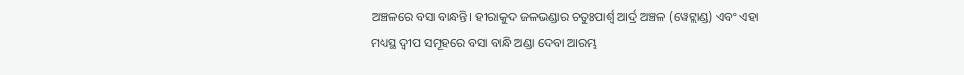ଅଞ୍ଚଳରେ ବସା ବାନ୍ଧନ୍ତି। ହୀରାକୁଦ ଜଳଭଣ୍ଡାର ଚତୁଃପାର୍ଶ୍ବ ଆର୍ଦ୍ର ଅଞ୍ଚଳ (ୱେଟ୍ଲାଣ୍ଡ) ଏବଂ ଏହା ମଧ୍ୟସ୍ଥ ଦ୍ବୀପ ସମୂହରେ ବସା ବାନ୍ଧି ଅଣ୍ଡା ଦେବା ଆରମ୍ଭ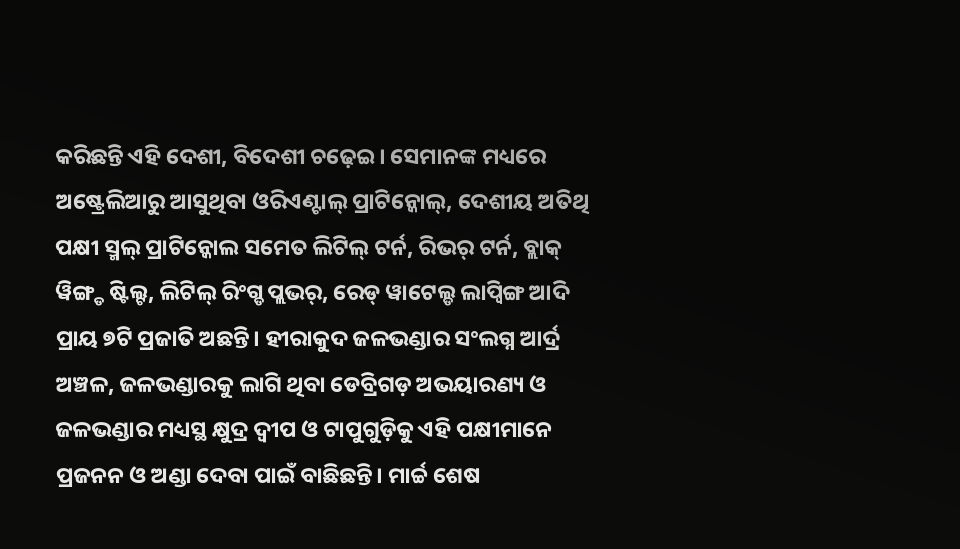କରିଛନ୍ତି ଏହି ଦେଶୀ, ବିଦେଶୀ ଚଢ଼େଇ। ସେମାନଙ୍କ ମଧ୍ୟରେ ଅଷ୍ଟ୍ରେଲିଆରୁ ଆସୁଥିବା ଓରିଏଣ୍ଟାଲ୍ ପ୍ରାଟିନ୍କୋଲ୍, ଦେଶୀୟ ଅତିଥି ପକ୍ଷୀ ସ୍ମଲ୍ ପ୍ରାଟିନ୍କୋଲ ସମେତ ଲିଟିଲ୍ ଟର୍ନ, ରିଭର୍ ଟର୍ନ, ବ୍ଲାକ୍ ୱିଙ୍ଗ୍ଡ ଷ୍ଟିଲ୍ଟ, ଲିଟିଲ୍ ରିଂଗ୍ଡ ପ୍ଲଭର୍, ରେଡ୍ ୱାଟେଲ୍ଡ ଲାପ୍ୱିଙ୍ଗ ଆଦି ପ୍ରାୟ ୭ଟି ପ୍ରଜାତି ଅଛନ୍ତି। ହୀରାକୁଦ ଜଳଭଣ୍ଡାର ସଂଲଗ୍ନ ଆର୍ଦ୍ର ଅଞ୍ଚଳ, ଜଳଭଣ୍ଡାରକୁ ଲାଗି ଥିବା ଡେବ୍ରିଗଡ଼ ଅଭୟାରଣ୍ୟ ଓ ଜଳଭଣ୍ଡାର ମଧ୍ୟସ୍ଥ କ୍ଷୁଦ୍ର ଦ୍ବୀପ ଓ ଟାପୁଗୁଡ଼ିକୁ ଏହି ପକ୍ଷୀମାନେ ପ୍ରଜନନ ଓ ଅଣ୍ଡା ଦେବା ପାଇଁ ବାଛିଛନ୍ତି। ମାର୍ଚ୍ଚ ଶେଷ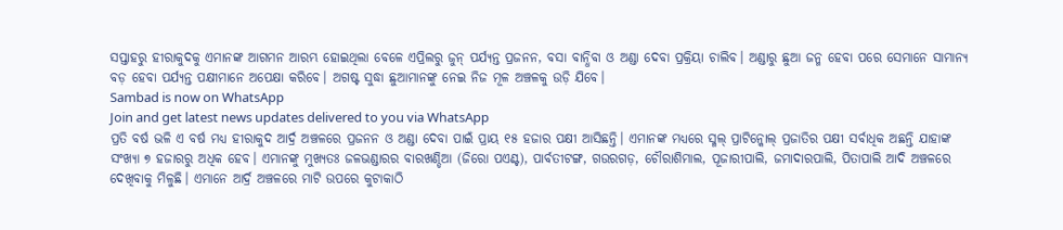ସପ୍ତାହରୁ ହୀରାକୁଦକୁ ଏମାନଙ୍କ ଆଗମନ ଆରମ୍ଭ ହୋଇଥିଲା ବେଳେ ଏପ୍ରିଲରୁ ଜୁନ୍ ପର୍ଯ୍ୟନ୍ତ ପ୍ରଜନନ, ବସା ବାନ୍ଧିବା ଓ ଅଣ୍ଡା ଦେବା ପ୍ରକ୍ରିୟା ଚାଲିବ। ଅଣ୍ଡାରୁ ଛୁଆ ଜନ୍ମ ହେବା ପରେ ସେମାନେ ସାମାନ୍ୟ ବଡ଼ ହେବା ପର୍ଯ୍ୟନ୍ତ ପକ୍ଷୀମାନେ ଅପେକ୍ଷା କରିବେ। ଅଗଷ୍ଟ ସୁଦ୍ଧା ଛୁଆମାନଙ୍କୁ ନେଇ ନିଜ ମୂଳ ଅଞ୍ଚଳକୁ ଉଡ଼ି ଯିବେ।
Sambad is now on WhatsApp
Join and get latest news updates delivered to you via WhatsApp
ପ୍ରତି ବର୍ଷ ଭଳି ଏ ବର୍ଷ ମଧ୍ୟ ହୀରାକୁଦ ଆର୍ଦ୍ର ଅଞ୍ଚଳରେ ପ୍ରଜନନ ଓ ଅଣ୍ଡା ଦେବା ପାଇଁ ପ୍ରାୟ ୧୫ ହଜାର ପକ୍ଷୀ ଆସିଛନ୍ତି। ଏମାନଙ୍କ ମଧ୍ୟରେ ସ୍ମଲ୍ ପ୍ରାଟିନ୍କୋଲ୍ ପ୍ରଜାତିର ପକ୍ଷୀ ସର୍ବାଧିକ ଅଛନ୍ତି ଯାହାଙ୍କ ସଂଖ୍ୟା ୭ ହଜାରରୁ ଅଧିକ ହେବ। ଏମାନଙ୍କୁ ମୁଖ୍ୟତଃ ଜଳଭଣ୍ଡାରର ବାରଖଣ୍ଡିଆ (ଜିରୋ ପଏଣ୍ଟ), ପାର୍ବତୀଟଙ୍ଗ, ଗଉରଗଡ଼, ଚୌରାଶିମାଲ, ପୂଜାରୀପାଲି, ଜମାଦାରପାଲି, ପିତାପାଲି ଆଦି ଅଞ୍ଚଳରେ ଦେଖିବାକୁ ମିଳୁଛି। ଏମାନେ ଆର୍ଦ୍ର ଅଞ୍ଚଳରେ ମାଟି ଉପରେ କୁଟାକାଠି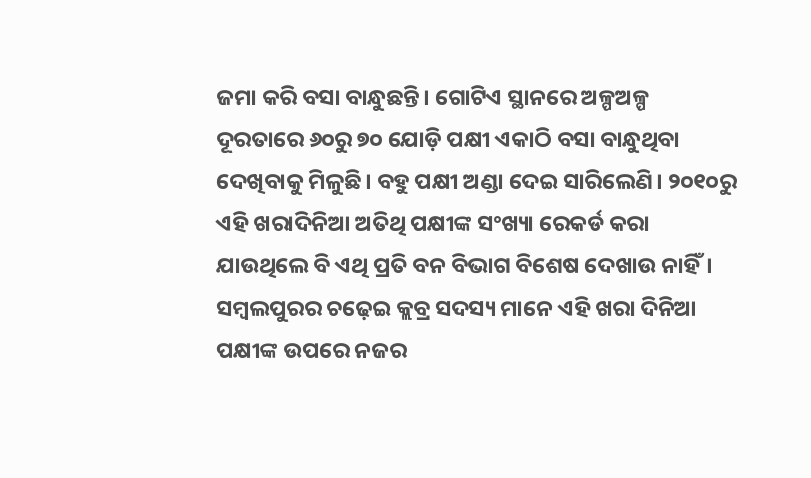ଜମା କରି ବସା ବାନ୍ଧୁଛନ୍ତି। ଗୋଟିଏ ସ୍ଥାନରେ ଅଳ୍ପଅଳ୍ପ ଦୂରତାରେ ୬୦ରୁ ୭୦ ଯୋଡ଼ି ପକ୍ଷୀ ଏକାଠି ବସା ବାନ୍ଧୁଥିବା ଦେଖିବାକୁ ମିଳୁଛି। ବହୁ ପକ୍ଷୀ ଅଣ୍ଡା ଦେଇ ସାରିଲେଣି। ୨୦୧୦ରୁ ଏହି ଖରାଦିନିଆ ଅତିଥି ପକ୍ଷୀଙ୍କ ସଂଖ୍ୟା ରେକର୍ଡ କରା ଯାଉଥିଲେ ବି ଏଥି ପ୍ରତି ବନ ବିଭାଗ ବିଶେଷ ଦେଖାଉ ନାହିଁ। ସମ୍ବଲପୁରର ଚଢ଼େଇ କ୍ଲବ୍ର ସଦସ୍ୟ ମାନେ ଏହି ଖରା ଦିନିଆ ପକ୍ଷୀଙ୍କ ଉପରେ ନଜର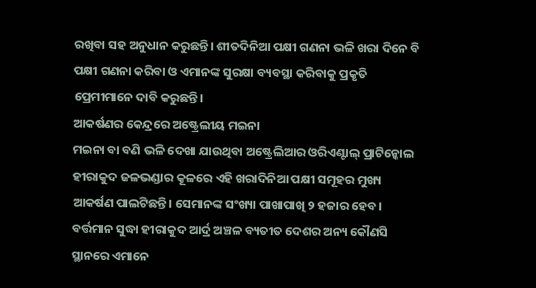ରଖିବା ସହ ଅନୁଧାନ କରୁଛନ୍ତି। ଶୀତଦିନିଆ ପକ୍ଷୀ ଗଣନା ଭଳି ଖରା ଦିନେ ବି ପକ୍ଷୀ ଗଣନା କରିବା ଓ ଏମାନଙ୍କ ସୁରକ୍ଷା ବ୍ୟବସ୍ଥା କରିବାକୁ ପ୍ରକୃତି ପ୍ରେମୀମାନେ ଦାବି କରୁଛନ୍ତି।
ଆକର୍ଷଣର କେନ୍ଦ୍ରରେ ଅଷ୍ଟ୍ରେଲୀୟ ମଇନା
ମଇନା ବା ବଣି ଭଳି ଦେଖା ଯାଉଥିବା ଅଷ୍ଟ୍ରେଲିଆର ଓରିଏଣ୍ଟାଲ୍ ପ୍ରାଟିନ୍କୋଲ ହୀରାକୁଦ ଜଳଭଣ୍ଡାର କୂଳରେ ଏହି ଖରାଦିନିଆ ପକ୍ଷୀ ସମୂହର ମୁଖ୍ୟ ଆକର୍ଷଣ ପାଲଟିଛନ୍ତି। ସେମାନଙ୍କ ସଂଖ୍ୟା ପାଖାପାଖି ୨ ହଜାର ହେବ। ବର୍ତ୍ତମାନ ସୁଦ୍ଧା ହୀରାକୁଦ ଆର୍ଦ୍ର ଅଞ୍ଚଳ ବ୍ୟତୀତ ଦେଶର ଅନ୍ୟ କୌଣସି ସ୍ଥାନରେ ଏମାନେ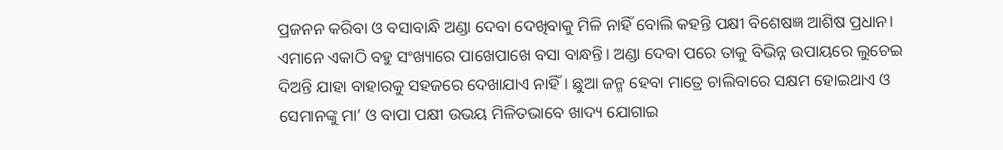ପ୍ରଜନନ କରିବା ଓ ବସାବାନ୍ଧି ଅଣ୍ଡା ଦେବା ଦେଖିବାକୁ ମିଳି ନାହିଁ ବୋଲି କହନ୍ତି ପକ୍ଷୀ ବିଶେଷଜ୍ଞ ଆଶିଷ ପ୍ରଧାନ। ଏମାନେ ଏକାଠି ବହୁ ସଂଖ୍ୟାରେ ପାଖେପାଖେ ବସା ବାନ୍ଧନ୍ତି। ଅଣ୍ଡା ଦେବା ପରେ ତାକୁ ବିଭିନ୍ନ ଉପାୟରେ ଲୁଚେଇ ଦିଅନ୍ତି ଯାହା ବାହାରକୁ ସହଜରେ ଦେଖାଯାଏ ନାହିଁ। ଛୁଆ ଜନ୍ମ ହେବା ମାତ୍ରେ ଚାଲିବାରେ ସକ୍ଷମ ହୋଇଥାଏ ଓ ସେମାନଙ୍କୁ ମା’ ଓ ବାପା ପକ୍ଷୀ ଉଭୟ ମିଳିତଭାବେ ଖାଦ୍ୟ ଯୋଗାଇ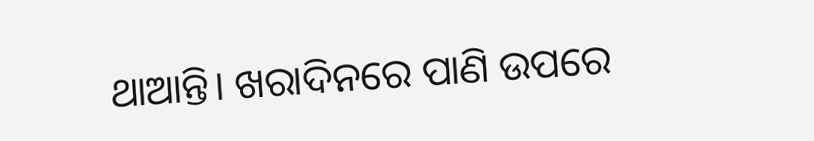ଥାଆନ୍ତି। ଖରାଦିନରେ ପାଣି ଉପରେ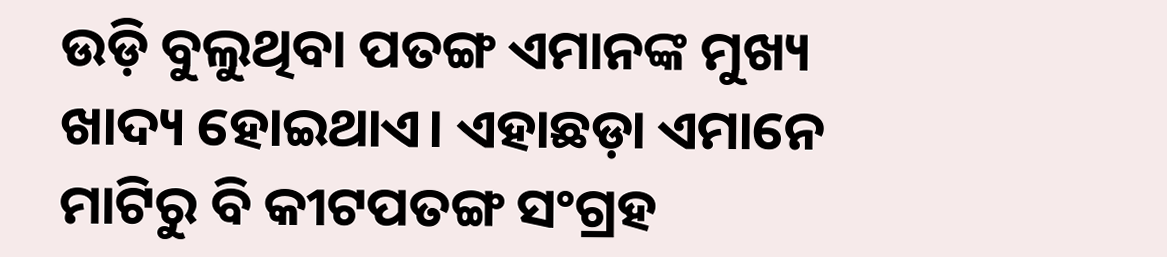ଉଡ଼ି ବୁଲୁଥିବା ପତଙ୍ଗ ଏମାନଙ୍କ ମୁଖ୍ୟ ଖାଦ୍ୟ ହୋଇଥାଏ। ଏହାଛଡ଼ା ଏମାନେ ମାଟିରୁ ବି କୀଟପତଙ୍ଗ ସଂଗ୍ରହ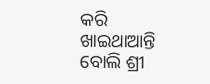କରି ଖାଇଥାଆନ୍ତି ବୋଲି ଶ୍ରୀ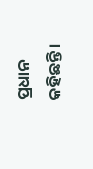ପ୍ରଧାନ କହିଛନ୍ତି।